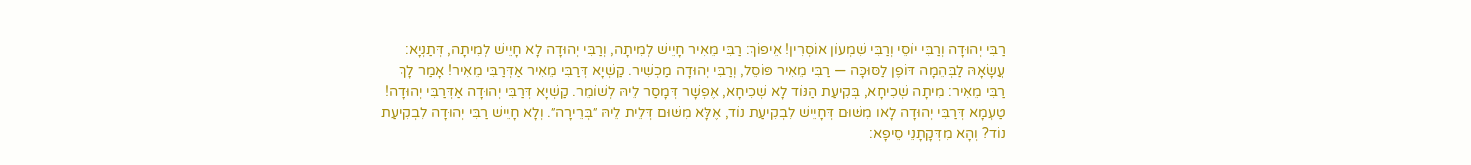רַבִּי יְהוּדָה וְרַבִּי יוֹסֵי וְרַבִּי שִׁמְעוֹן אוֹסְרִין! אֵיפוֹךְ: רַבִּי מֵאִיר חָיֵישׁ לְמִיתָה, וְרַבִּי יְהוּדָה לָא חָיֵישׁ לְמִיתָה, דְּתַנְיָא: עֲשָׂאָהּ לַבְּהֵמָה דּוֹפֶן לַסּוּכָּה — רַבִּי מֵאִיר פּוֹסֵל, וְרַבִּי יְהוּדָה מַכְשִׁיר. קַשְׁיָא דְּרַבִּי מֵאִיר אַדְּרַבִּי מֵאִיר! אָמַר לָךְ רַבִּי מֵאִיר: מִיתָה שְׁכִיחָא, בְּקִיעַת הַנּוֹד לָא שְׁכִיחָא, אֶפְשָׁר דְּמָסַר לֵיהּ לְשׁוֹמֵר. קַשְׁיָא דְּרַבִּי יְהוּדָה אַדְּרַבִּי יְהוּדָה! טַעְמָא דְּרַבִּי יְהוּדָה לָאו מִשּׁוּם דְּחָיֵישׁ לִבְקִיעַת נוֹד, אֶלָּא מִשּׁוּם דְּלֵית לֵיהּ ״בְּרֵירָה״. וְלָא חָיֵישׁ רַבִּי יְהוּדָה לִבְקִיעַת נוֹד? וְהָא מִדְּקָתָנֵי סֵיפָא: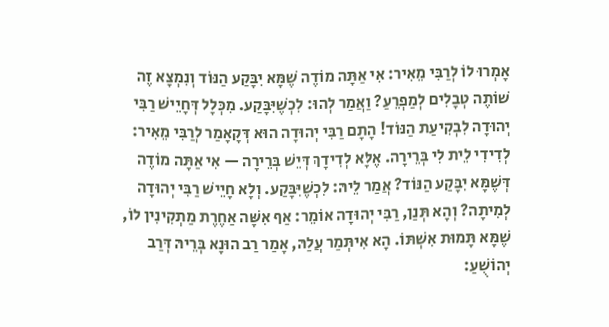אָמְרוּ לוֹ לְרַבִּי מֵאִיר: אִי אַתָּה מוֹדֶה שֶׁמָּא יִבָּקַע הַנּוֹד וְנִמְצָא זֶה שׁוֹתֶה טְבָלִים לְמַפְרֵעַ? וַאֲמַר לְהוּ: לִכְשֶׁיִּבָּקַע. מִכְּלָל דְּחָיֵישׁ רַבִּי יְהוּדָה לִבְקִיעַת הַנּוֹד! הָתָם רַבִּי יְהוּדָה הוּא דְּקָאָמַר לְרַבִּי מֵאִיר: לְדִידִי לֵית לִי בְּרֵירָה. אֶלָּא לְדִידָךְ דְּיֵשׁ בְּרֵירָה — אִי אַתָּה מוֹדֶה דְּשֶׁמָּא יִבָּקַע הַנּוֹד? אֲמַר לֵיהּ: לִכְשֶׁיִּבָּקַע. וְלָא חָיֵישׁ רַבִּי יְהוּדָה לְמִיתָה? וְהָא תְּנַן, רַבִּי יְהוּדָה אוֹמֵר: אַף אִשָּׁה אַחֶרֶת מַתְקִינִין לוֹ, שֶׁמָּא תָּמוּת אִשְׁתּוֹ. הָא אִיתְּמַר עֲלַהּ, אָמַר רַב הוּנָא בְּרֵיהּ דְּרַב יְהוֹשֻׁעַ: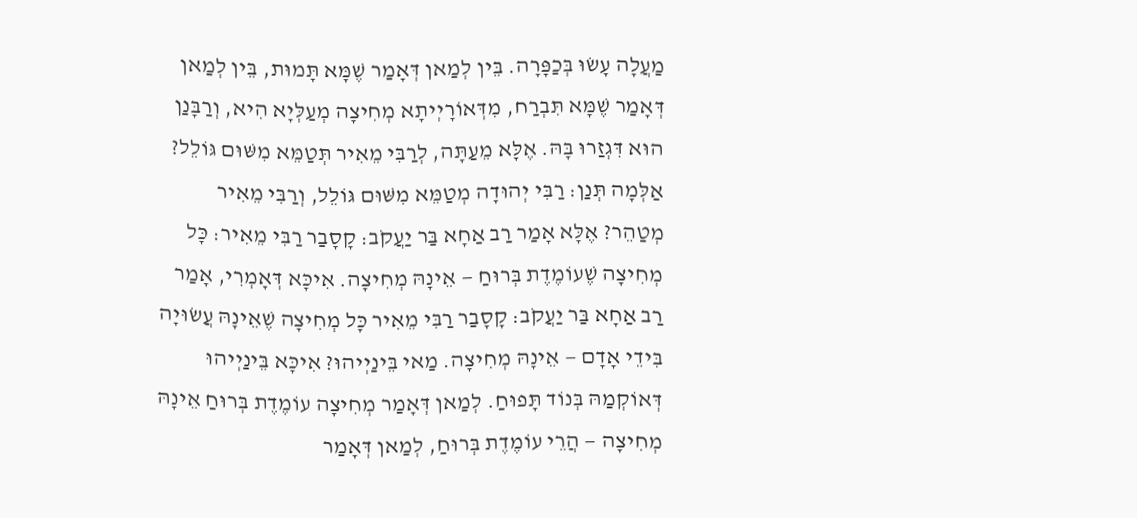מַעֲלָה עָשׂוּ בְּכַפָּרָה. בֵּין לְמַאן דְּאָמַר שֶׁמָּא תָּמוּת, בֵּין לְמַאן דְּאָמַר שֶׁמָּא תִּבְרַח, מִדְּאוֹרָיְיתָא מְחִיצָה מְעַלְּיָא הִיא, וְרַבָּנַן הוּא דִּגְזַרוּ בָּהּ. אֶלָּא מֵעַתָּה, לְרַבִּי מֵאִיר תְּטַמֵּא מִשּׁוּם גּוֹלֵל? אַלְּמָה תְּנַן: רַבִּי יְהוּדָה מְטַמֵּא מִשּׁוּם גּוֹלֵל, וְרַבִּי מֵאִיר מְטַהֵר? אֶלָּא אָמַר רַב אַחָא בַּר יַעֲקֹב: קָסָבַר רַבִּי מֵאִיר: כָּל מְחִיצָה שֶׁעוֹמֶדֶת בְּרוּחַ — אֵינָהּ מְחִיצָה. אִיכָּא דְּאָמְרִי, אָמַר רַב אַחָא בַּר יַעֲקֹב: קָסָבַר רַבִּי מֵאִיר כׇּל מְחִיצָה שֶׁאֵינָהּ עֲשׂוּיָה בִּידֵי אָדָם — אֵינָהּ מְחִיצָה. מַאי בֵּינַיְיהוּ? אִיכָּא בֵּינַיְיהוּ דְּאוֹקְמַהּ בְּנוֹד תָּפוּחַ. לְמַאן דְּאָמַר מְחִיצָה עוֹמֶדֶת בְּרוּחַ אֵינָהּ מְחִיצָה — הֲרֵי עוֹמֶדֶת בְּרוּחַ, לְמַאן דְּאָמַר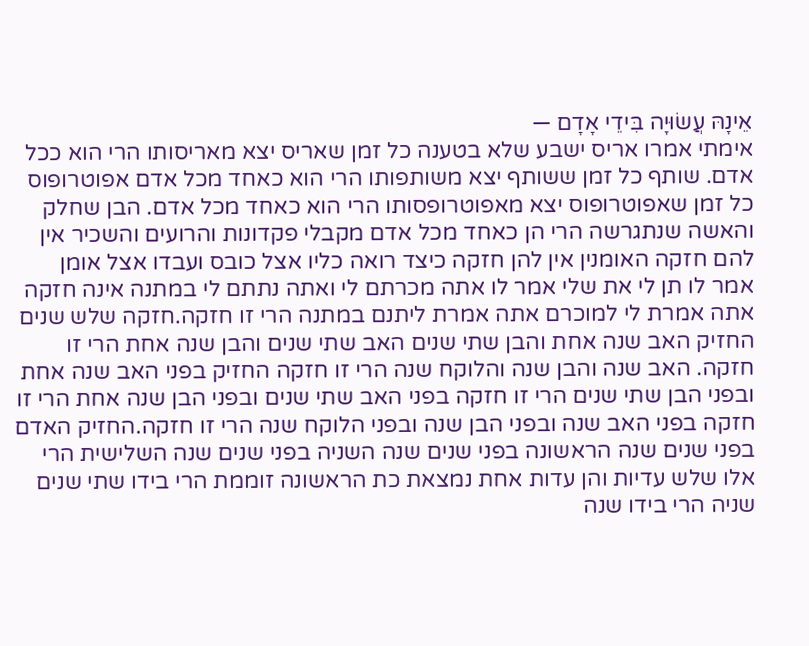אֵינָהּ עֲשׂוּיָה בִּידֵי אָדָם —
אימתי אמרו אריס ישבע שלא בטענה כל זמן שאריס יצא מאריסותו הרי הוא ככל אדם. שותף כל זמן ששותף יצא משותפותו הרי הוא כאחד מכל אדם אפוטרופוס כל זמן שאפוטרופוס יצא מאפוטרופסותו הרי הוא כאחד מכל אדם. הבן שחלק והאשה שנתגרשה הרי הן כאחד מכל אדם מקבלי פקדונות והרועים והשכיר אין להם חזקה האומנין אין להן חזקה כיצד רואה כליו אצל כובס ועבדו אצל אומן אמר לו תן לי את שלי אמר לו אתה מכרתם לי ואתה נתתם לי במתנה אינה חזקה אתה אמרת לי למוכרם אתה אמרת ליתנם במתנה הרי זו חזקה.חזקה שלש שנים החזיק האב שנה אחת והבן שתי שנים האב שתי שנים והבן שנה אחת הרי זו חזקה. האב שנה והבן שנה והלוקח שנה הרי זו חזקה החזיק בפני האב שנה אחת ובפני הבן שתי שנים הרי זו חזקה בפני האב שתי שנים ובפני הבן שנה אחת הרי זו חזקה בפני האב שנה ובפני הבן שנה ובפני הלוקח שנה הרי זו חזקה.החזיק האדם בפני שנים שנה הראשונה בפני שנים שנה השניה בפני שנים שנה השלישית הרי אלו שלש עדיות והן עדות אחת נמצאת כת הראשונה זוממת הרי בידו שתי שנים שניה הרי בידו שנה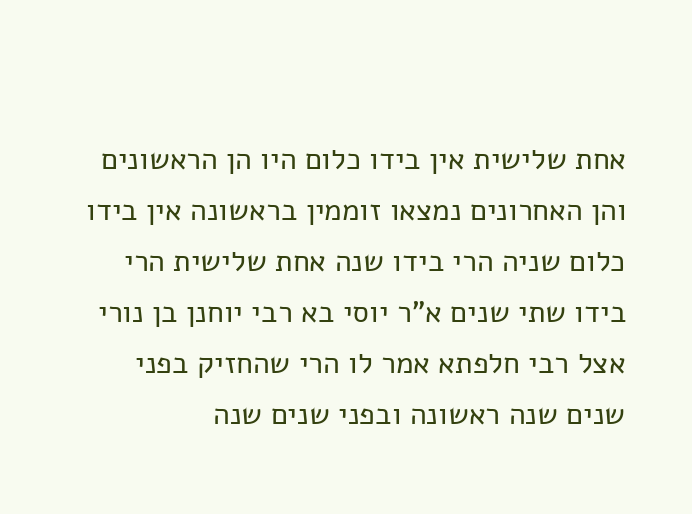אחת שלישית אין בידו כלום היו הן הראשונים והן האחרונים נמצאו זוממין בראשונה אין בידו כלום שניה הרי בידו שנה אחת שלישית הרי בידו שתי שנים א"ר יוסי בא רבי יוחנן בן נורי אצל רבי חלפתא אמר לו הרי שהחזיק בפני שנים שנה ראשונה ובפני שנים שנה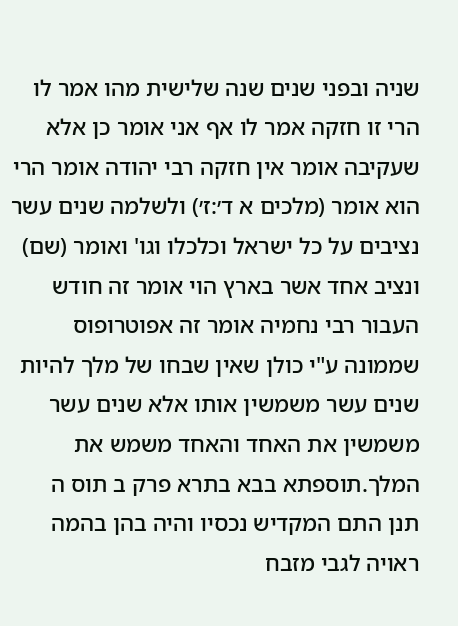שניה ובפני שנים שנה שלישית מהו אמר לו הרי זו חזקה אמר לו אף אני אומר כן אלא שעקיבה אומר אין חזקה רבי יהודה אומר הרי הוא אומר (מלכים א ד׳:ז׳) ולשלמה שנים עשר נציבים על כל ישראל וכלכלו וגו' ואומר (שם) ונציב אחד אשר בארץ הוי אומר זה חודש העבור רבי נחמיה אומר זה אפוטרופוס שממונה ע"י כולן שאין שבחו של מלך להיות שנים עשר משמשין אותו אלא שנים עשר משמשין את האחד והאחד משמש את המלך.תוספתא בבא בתרא פרק ב תוס ה
תנן התם המקדיש נכסיו והיה בהן בהמה ראויה לגבי מזבח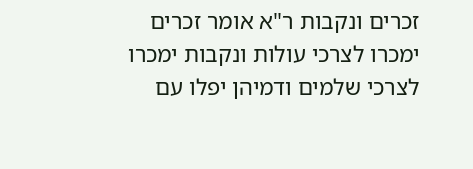זכרים ונקבות ר"א אומר זכרים ימכרו לצרכי עולות ונקבות ימכרו לצרכי שלמים ודמיהן יפלו עם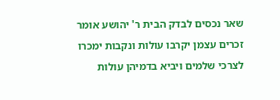שאר נכסים לבדק הבית ר' יהושע אומר זכרים עצמן יקרבו עולות ונקבות ימכרו לצרכי שלמים ויביא בדמיהן עולות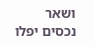ושאר נכסים יפלו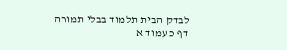לבדק הבית תלמוד בבלי תמורה דף כ עמוד א